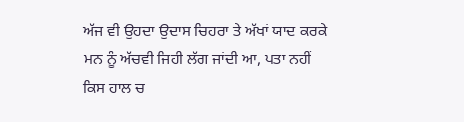ਅੱਜ ਵੀ ਉਹਦਾ ਉਦਾਸ ਚਿਹਰਾ ਤੇ ਅੱਖਾਂ ਯਾਦ ਕਰਕੇ ਮਨ ਨੂੰ ਅੱਚਵੀ ਜਿਹੀ ਲੱਗ ਜਾਂਦੀ ਆ, ਪਤਾ ਨਹੀਂ ਕਿਸ ਹਾਲ ਚ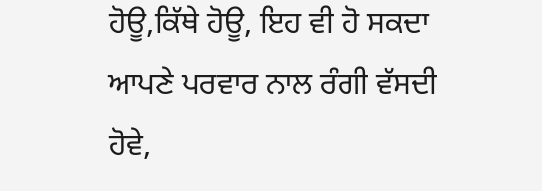ਹੋਊ,ਕਿੱਥੇ ਹੋਊ, ਇਹ ਵੀ ਹੋ ਸਕਦਾ ਆਪਣੇ ਪਰਵਾਰ ਨਾਲ ਰੰਗੀ ਵੱਸਦੀ ਹੋਵੇ,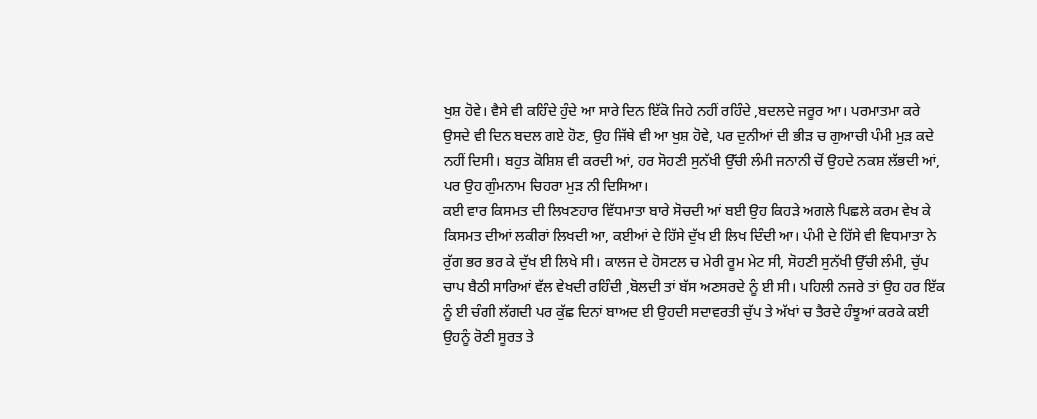ਖੁਸ਼ ਹੋਵੇ। ਵੈਸੇ ਵੀ ਕਹਿੰਦੇ ਹੁੰਦੇ ਆ ਸਾਰੇ ਦਿਨ ਇੱਕੋ ਜਿਹੇ ਨਹੀਂ ਰਹਿੰਦੇ ,ਬਦਲਦੇ ਜਰੂਰ ਆ। ਪਰਮਾਤਮਾ ਕਰੇ ਉਸਦੇ ਵੀ ਦਿਨ ਬਦਲ ਗਏ ਹੋਣ, ਉਹ ਜਿੱਥੇ ਵੀ ਆ ਖੁਸ਼ ਹੋਵੇ, ਪਰ ਦੁਨੀਆਂ ਦੀ ਭੀੜ ਚ ਗੁਆਚੀ ਪੰਮੀ ਮੁੜ ਕਦੇ ਨਹੀਂ ਦਿਸੀ। ਬਹੁਤ ਕੋਸ਼ਿਸ਼ ਵੀ ਕਰਦੀ ਆਂ, ਹਰ ਸੋਹਣੀ ਸੁਨੱਖੀ ਉੱਚੀ ਲੰਮੀ ਜਨਾਨੀ ਚੋਂ ਉਹਦੇ ਨਕਸ਼ ਲੱਭਦੀ ਆਂ, ਪਰ ਉਹ ਗੁੰਮਨਾਮ ਚਿਹਰਾ ਮੁੜ ਨੀ ਦਿਸਿਆ।
ਕਈ ਵਾਰ ਕਿਸਮਤ ਦੀ ਲਿਖਣਹਾਰ ਵਿੱਧਮਾਤਾ ਬਾਰੇ ਸੋਚਦੀ ਆਂ ਬਈ ਉਹ ਕਿਹੜੇ ਅਗਲੇ ਪਿਛਲੇ ਕਰਮ ਵੇਖ ਕੇ ਕਿਸਮਤ ਦੀਆਂ ਲਕੀਰਾਂ ਲਿਖਦੀ ਆ, ਕਈਆਂ ਦੇ ਹਿੱਸੇ ਦੁੱਖ ਈ ਲਿਖ ਦਿੰਦੀ ਆ। ਪੰਮੀ ਦੇ ਹਿੱਸੇ ਵੀ ਵਿਧਮਾਤਾ ਨੇ ਰੁੱਗ ਭਰ ਭਰ ਕੇ ਦੁੱਖ ਈ ਲਿਖੇ ਸੀ। ਕਾਲਜ ਦੇ ਹੋਸਟਲ ਚ ਮੇਰੀ ਰੂਮ ਮੇਟ ਸੀ, ਸੋਹਣੀ ਸੁਨੱਖੀ ਉੱਚੀ ਲੰਮੀ, ਚੁੱਪ ਚਾਪ ਬੈਠੀ ਸਾਰਿਆਂ ਵੱਲ ਵੇਖਦੀ ਰਹਿੰਦੀ ,ਬੋਲਦੀ ਤਾਂ ਬੱਸ ਅਣਸਰਦੇ ਨੂੰ ਈ ਸੀ। ਪਹਿਲੀ ਨਜਰੇ ਤਾਂ ਉਹ ਹਰ ਇੱਕ ਨੂੰ ਈ ਚੰਗੀ ਲੱਗਦੀ ਪਰ ਕੁੱਛ ਦਿਨਾਂ ਬਾਅਦ ਈ ਉਹਦੀ ਸਦਾਵਰਤੀ ਚੁੱਪ ਤੇ ਅੱਖਾਂ ਚ ਤੈਰਦੇ ਹੰਝੂਆਂ ਕਰਕੇ ਕਈ ਉਹਨੂੰ ਰੋਣੀ ਸੂਰਤ ਤੇ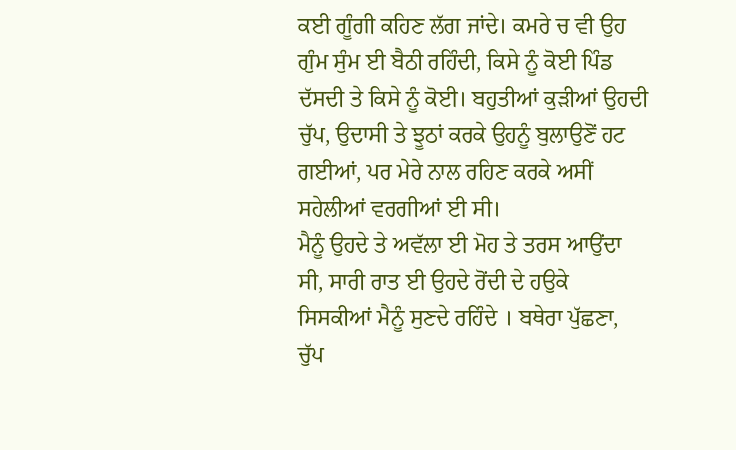ਕਈ ਗੂੰਗੀ ਕਹਿਣ ਲੱਗ ਜਾਂਦੇ। ਕਮਰੇ ਚ ਵੀ ਉਹ ਗੁੰਮ ਸੁੰਮ ਈ ਬੈਠੀ ਰਹਿੰਦੀ, ਕਿਸੇ ਨੂੰ ਕੋਈ ਪਿੰਡ ਦੱਸਦੀ ਤੇ ਕਿਸੇ ਨੂੰ ਕੋਈ। ਬਹੁਤੀਆਂ ਕੁੜੀਆਂ ਉਹਦੀ ਚੁੱਪ, ਉਦਾਸੀ ਤੇ ਝੂਠਾਂ ਕਰਕੇ ਉਹਨੂੰ ਬੁਲਾਉਣੋਂ ਹਟ ਗਈਆਂ, ਪਰ ਮੇਰੇ ਨਾਲ ਰਹਿਣ ਕਰਕੇ ਅਸੀਂ ਸਹੇਲੀਆਂ ਵਰਗੀਆਂ ਈ ਸੀ।
ਮੈਨੂੰ ਉਹਦੇ ਤੇ ਅਵੱਲਾ ਈ ਮੋਹ ਤੇ ਤਰਸ ਆਉਂਦਾ ਸੀ, ਸਾਰੀ ਰਾਤ ਈ ਉਹਦੇ ਰੋਂਦੀ ਦੇ ਹਉਕੇ ਸਿਸਕੀਆਂ ਮੈਨੂੰ ਸੁਣਦੇ ਰਹਿੰਦੇ । ਬਥੇਰਾ ਪੁੱਛਣਾ, ਚੁੱਪ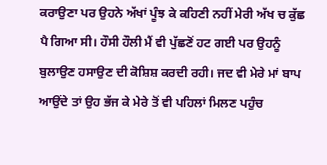ਕਰਾਉਣਾ ਪਰ ਉਹਨੇ ਅੱਖਾਂ ਪੂੰਝ ਕੇ ਕਹਿਣੀ ਨਹੀਂ ਮੇਰੀ ਅੱਖ ਚ ਕੁੱਛ ਪੈ ਗਿਆ ਸੀ। ਹੌਸੀ ਹੌਲੀ ਮੈਂ ਵੀ ਪੁੱਛਣੋਂ ਹਟ ਗਈ ਪਰ ਉਹਨੂੰ ਬੁਲਾਉਣ ਹਸਾਉਣ ਦੀ ਕੋਸ਼ਿਸ਼ ਕਰਦੀ ਰਹੀ। ਜਦ ਵੀ ਮੇਰੇ ਮਾਂ ਬਾਪ ਆਉਂਦੇ ਤਾਂ ਉਹ ਭੱਜ ਕੇ ਮੇਰੇ ਤੋਂ ਵੀ ਪਹਿਲਾਂ ਮਿਲਣ ਪਹੁੰਚ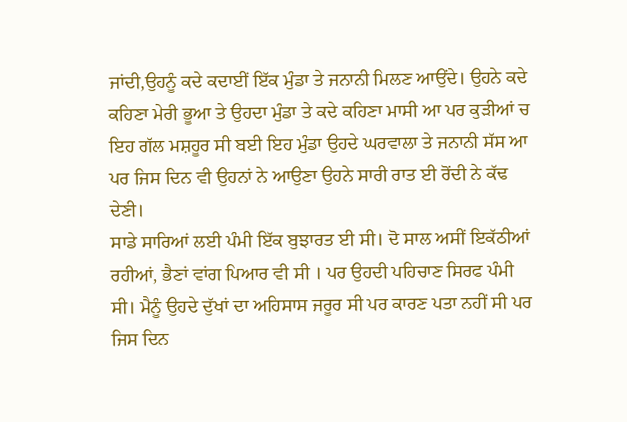ਜਾਂਦੀ,ਉਹਨੂੰ ਕਦੇ ਕਦਾਈਂ ਇੱਕ ਮੁੰਡਾ ਤੇ ਜਨਾਨੀ ਮਿਲਣ ਆਉਂਦੇ। ਉਹਨੇ ਕਦੇ ਕਹਿਣਾ ਮੇਰੀ ਭੂਆ ਤੇ ਉਹਦਾ ਮੁੰਡਾ ਤੇ ਕਦੇ ਕਹਿਣਾ ਮਾਸੀ ਆ ਪਰ ਕੁੜੀਆਂ ਚ ਇਹ ਗੱਲ ਮਸ਼ਹੂਰ ਸੀ ਬਈ ਇਹ ਮੁੰਡਾ ਉਹਦੇ ਘਰਵਾਲਾ ਤੇ ਜਨਾਨੀ ਸੱਸ ਆ ਪਰ ਜਿਸ ਦਿਨ ਵੀ ਉਹਨਾਂ ਨੇ ਆਉਣਾ ਉਹਨੇ ਸਾਰੀ ਰਾਤ ਈ ਰੋਂਦੀ ਨੇ ਕੱਢ ਦੇਣੀ।
ਸਾਡੇ ਸਾਰਿਆਂ ਲਈ ਪੰਮੀ ਇੱਕ ਬੁਝਾਰਤ ਈ ਸੀ। ਦੋ ਸਾਲ ਅਸੀਂ ਇਕੱਠੀਆਂ ਰਹੀਆਂ, ਭੈਣਾਂ ਵਾਂਗ ਪਿਆਰ ਵੀ ਸੀ । ਪਰ ਉਹਦੀ ਪਹਿਚਾਣ ਸਿਰਫ ਪੰਮੀ ਸੀ। ਮੈਨੂੰ ਉਹਦੇ ਦੁੱਖਾਂ ਦਾ ਅਹਿਸਾਸ ਜਰੂਰ ਸੀ ਪਰ ਕਾਰਣ ਪਤਾ ਨਹੀਂ ਸੀ ਪਰ ਜਿਸ ਦਿਨ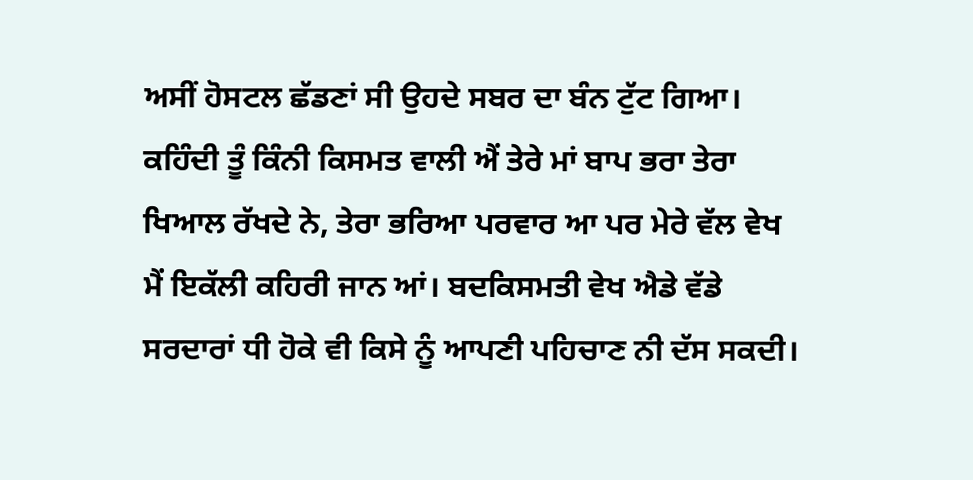ਅਸੀਂ ਹੋਸਟਲ ਛੱਡਣਾਂ ਸੀ ਉਹਦੇ ਸਬਰ ਦਾ ਬੰਨ ਟੁੱਟ ਗਿਆ। ਕਹਿੰਦੀ ਤੂੰ ਕਿੰਨੀ ਕਿਸਮਤ ਵਾਲੀ ਐਂ ਤੇਰੇ ਮਾਂ ਬਾਪ ਭਰਾ ਤੇਰਾ ਖਿਆਲ ਰੱਖਦੇ ਨੇ, ਤੇਰਾ ਭਰਿਆ ਪਰਵਾਰ ਆ ਪਰ ਮੇਰੇ ਵੱਲ ਵੇਖ ਮੈਂ ਇਕੱਲੀ ਕਹਿਰੀ ਜਾਨ ਆਂ। ਬਦਕਿਸਮਤੀ ਵੇਖ ਐਡੇ ਵੱਡੇ ਸਰਦਾਰਾਂ ਧੀ ਹੋਕੇ ਵੀ ਕਿਸੇ ਨੂੰ ਆਪਣੀ ਪਹਿਚਾਣ ਨੀ ਦੱਸ ਸਕਦੀ।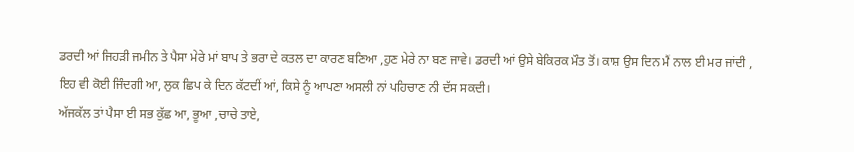ਡਰਦੀ ਆਂ ਜਿਹੜੀ ਜਮੀਨ ਤੇ ਪੈਸਾ ਮੇਰੇ ਮਾਂ ਬਾਪ ਤੇ ਭਰਾ ਦੇ ਕਤਲ ਦਾ ਕਾਰਣ ਬਣਿਆ ,ਹੁਣ ਮੇਰੇ ਨਾ ਬਣ ਜਾਵੇ। ਡਰਦੀ ਆਂ ਉਸੇ ਬੇਕਿਰਕ ਮੌਤ ਤੋਂ। ਕਾਸ਼ ਉਸ ਦਿਨ ਮੈਂ ਨਾਲ ਈ ਮਰ ਜਾਂਦੀ , ਇਹ ਵੀ ਕੋਈ ਜਿੰਦਗੀ ਆ, ਲੁਕ ਛਿਪ ਕੇ ਦਿਨ ਕੱਟਦੀਂ ਆਂ, ਕਿਸੇ ਨੂੰ ਆਪਣਾ ਅਸਲੀ ਨਾਂ ਪਹਿਚਾਣ ਨੀ ਦੱਸ ਸਕਦੀ।
ਅੱਜਕੱਲ ਤਾਂ ਪੈਸਾ ਈ ਸਭ ਕੁੱਛ ਆ, ਭੂਆ ,ਚਾਚੇ ਤਾਏ,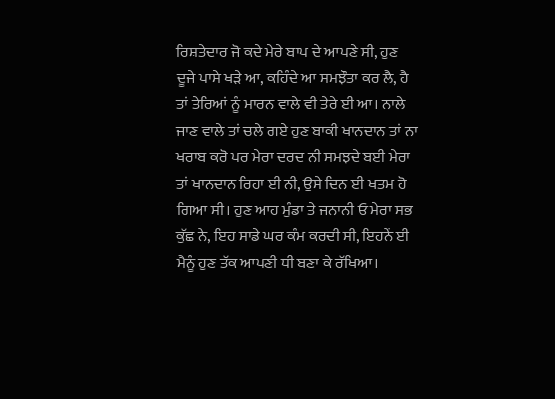ਰਿਸ਼ਤੇਦਾਰ ਜੋ ਕਦੇ ਮੇਰੇ ਬਾਪ ਦੇ ਆਪਣੇ ਸੀ, ਹੁਣ ਦੂਜੇ ਪਾਸੇ ਖੜੇ ਆ, ਕਹਿੰਦੇ ਆ ਸਮਝੌਤਾ ਕਰ ਲੈ, ਹੈ ਤਾਂ ਤੇਰਿਆਂ ਨੂੰ ਮਾਰਨ ਵਾਲੇ ਵੀ ਤੇਰੇ ਈ ਆ। ਨਾਲੇ ਜਾਣ ਵਾਲੇ ਤਾਂ ਚਲੇ ਗਏ ਹੁਣ ਬਾਕੀ ਖਾਨਦਾਨ ਤਾਂ ਨਾ ਖਰਾਬ ਕਰੋ ਪਰ ਮੇਰਾ ਦਰਦ ਨੀ ਸਮਝਦੇ ਬਈ ਮੇਰਾ ਤਾਂ ਖਾਨਦਾਨ ਰਿਹਾ ਈ ਨੀ, ਉਸੇ ਦਿਨ ਈ ਖਤਮ ਹੋ ਗਿਆ ਸੀ। ਹੁਣ ਆਹ ਮੁੰਡਾ ਤੇ ਜਨਾਨੀ ਓ ਮੇਰਾ ਸਭ ਕੁੱਛ ਨੇ, ਇਹ ਸਾਡੇ ਘਰ ਕੰਮ ਕਰਦੀ ਸੀ, ਇਹਨੇਂ ਈ ਮੈਨੂੰ ਹੁਣ ਤੱਕ ਆਪਣੀ ਧੀ ਬਣਾ ਕੇ ਰੱਖਿਆ।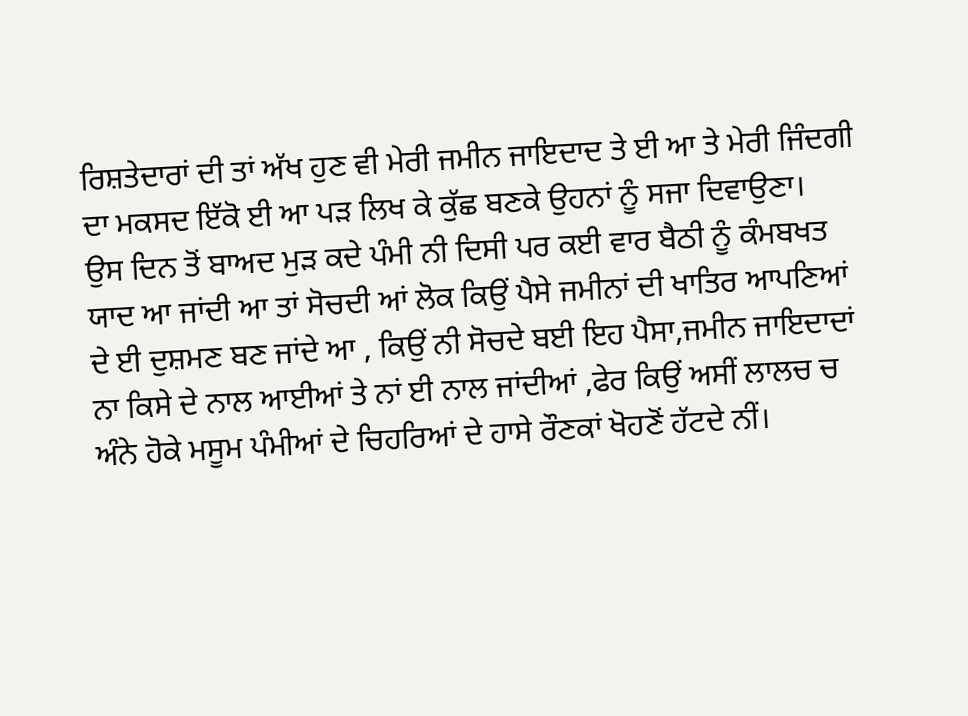ਰਿਸ਼ਤੇਦਾਰਾਂ ਦੀ ਤਾਂ ਅੱਖ ਹੁਣ ਵੀ ਮੇਰੀ ਜਮੀਨ ਜਾਇਦਾਦ ਤੇ ਈ ਆ ਤੇ ਮੇਰੀ ਜਿੰਦਗੀ ਦਾ ਮਕਸਦ ਇੱਕੋ ਈ ਆ ਪੜ ਲਿਖ ਕੇ ਕੁੱਛ ਬਣਕੇ ਉਹਨਾਂ ਨੂੰ ਸਜਾ ਦਿਵਾਉਣਾ।
ਉਸ ਦਿਨ ਤੋਂ ਬਾਅਦ ਮੁੜ ਕਦੇ ਪੰਮੀ ਨੀ ਦਿਸੀ ਪਰ ਕਈ ਵਾਰ ਬੈਠੀ ਨੂੰ ਕੰਮਬਖਤ ਯਾਦ ਆ ਜਾਂਦੀ ਆ ਤਾਂ ਸੋਚਦੀ ਆਂ ਲੋਕ ਕਿਉਂ ਪੈਸੇ ਜਮੀਨਾਂ ਦੀ ਖਾਤਿਰ ਆਪਣਿਆਂ ਦੇ ਈ ਦੁਸ਼ਮਣ ਬਣ ਜਾਂਦੇ ਆ , ਕਿਉਂ ਨੀ ਸੋਚਦੇ ਬਈ ਇਹ ਪੈਸਾ,ਜਮੀਨ ਜਾਇਦਾਦਾਂ ਨਾ ਕਿਸੇ ਦੇ ਨਾਲ ਆਈਆਂ ਤੇ ਨਾਂ ਈ ਨਾਲ ਜਾਂਦੀਆਂ ,ਫੇਰ ਕਿਉਂ ਅਸੀਂ ਲਾਲਚ ਚ ਅੰਨੇ ਹੋਕੇ ਮਸੂਮ ਪੰਮੀਆਂ ਦੇ ਚਿਹਰਿਆਂ ਦੇ ਹਾਸੇ ਰੌਣਕਾਂ ਖੋਹਣੋਂ ਹੱਟਦੇ ਨੀਂ।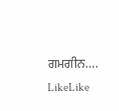ਗਮਗੀਨ….
LikeLike